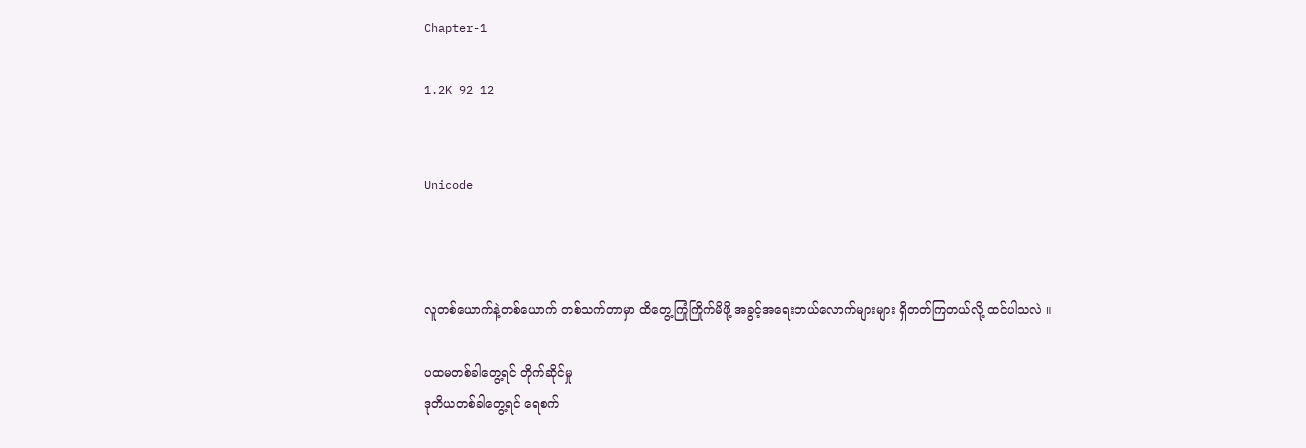Chapter-1

1.2K 92 12


Unicode



လူတစ်ယောက်နဲ့တစ်ယောက် တစ်သက်တာမှာ ထိတွေ့ကြုံကြိုက်မိဖို့ အခွင့်အရေးဘယ်လောက်များများ ရှိတတ်ကြတယ်လို့ ထင်ပါသလဲ ။

ပထမတစ်ခါတွေ့ရင် တိုက်ဆိုင်မှု
ဒုတိယတစ်ခါတွေ့ရင် ရေစက်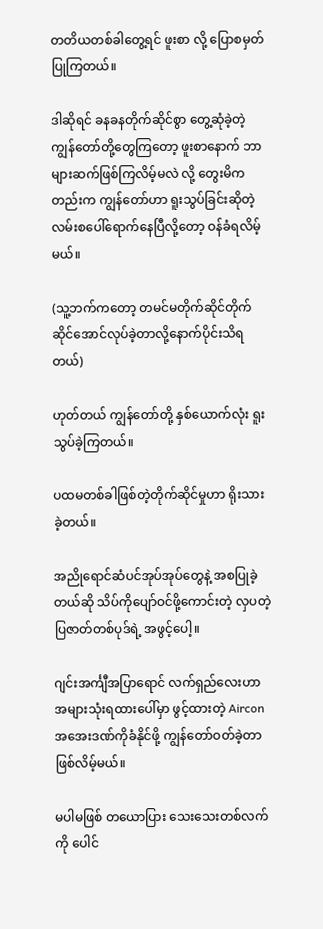တတိယတစ်ခါတွေ့ရင် ဖူးစာ လို့ ပြောစမှတ်ပြုကြတယ်။

ဒါဆိုရင် ခနခနတိုက်ဆိုင်စွာ တွေ့ဆုံခဲ့တဲ့ ကျွန်တော်တို့တွေကြတော့ ဖူးစာနောက် ဘာများဆက်ဖြစ်ကြလိမ့်မလဲ လို့ တွေးမိကတည်းက ကျွန်တော်ဟာ ရူးသွပ်ခြင်းဆိုတဲ့ လမ်းစပေါ်ရောက်နေပြီလို့တော့ ဝန်ခံရလိမ့်မယ်။

(သူ့ဘက်ကတော့ တမင်မတိုက်ဆိုင်တိုက်ဆိုင်အောင်လုပ်ခဲ့တာလို့နောက်ပိုင်းသိရတယ်)

ဟုတ်တယ် ကျွန်တော်တို့ နှစ်ယောက်လုံး ရူးသွပ်ခဲ့ကြတယ်။

ပထမတစ်ခါဖြစ်တဲ့တိုက်ဆိုင်မှုဟာ ရိုးသားခဲ့တယ်။

အညိုရောင်ဆံပင်အုပ်အုပ်တွေနဲ့ အစပြုခဲ့တယ်ဆို သိပ်ကိုပျော်ဝင်ဖို့ကောင်းတဲ့ လှပတဲ့ ပြဇာတ်တစ်ပုဒ်ရဲ့ အဖွင့်ပေါ့။

ဂျင်းအင်္ကျီအပြာရောင် လက်ရှည်လေးဟာ အများသုံးရထားပေါ်မှာ ဖွင့်ထားတဲ့ Aircon အအေးဒဏ်ကိုခံနိုင်ဖို့ ကျွန်တော်ဝတ်ခဲ့တာ ဖြစ်လိမ့်မယ်။

မပါမဖြစ် တယောပြား သေးသေးတစ်လက်ကို ပေါင်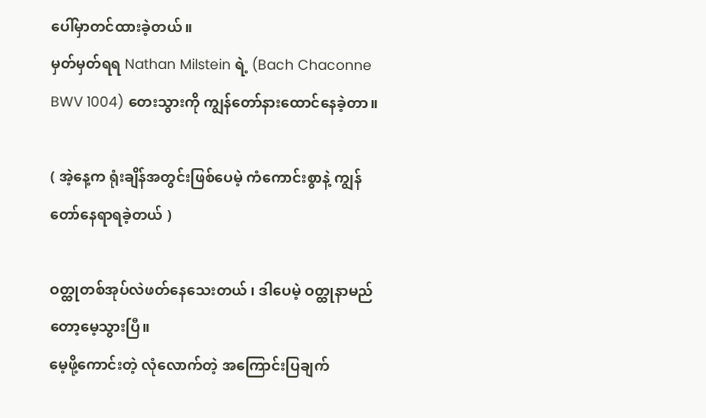ပေါ်မှာတင်ထားခဲ့တယ်။
မှတ်မှတ်ရရ Nathan Milstein ရဲ့ (Bach Chaconne BWV 1004) တေးသွားကို ကျွန်တော်နားထောင်နေခဲ့တာ။

( အဲ့နေ့က ရုံးချိန်အတွင်းဖြစ်ပေမဲ့ ကံကောင်းစွာနဲ့ ကျွန်တော်နေရာရခဲ့တယ် )

ဝတ္ထုတစ်အုပ်လဲဖတ်နေသေးတယ် ၊ ဒါပေမဲ့ ဝတ္ထုနာမည်တော့မေ့သွားပြီ။
မေ့ဖို့ကောင်းတဲ့ လုံလောက်တဲ့ အကြောင်းပြချက်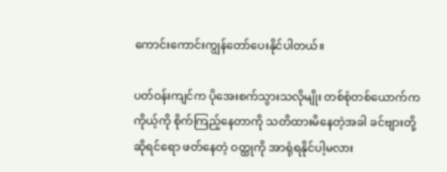ကောင်းကောင်းကျွန်တော်ပေးနိုင်ပါတယ်။

ပတ်ဝန်းကျင်က ပိုအေးစက်သွားသလိုမျိုး တစ်စုံတစ်ယောက်က ကိုယ့်ကို စိုက်ကြည့်နေတာကို သတိထားမိနေတဲ့အခါ ခင်ဗျားတို့ဆိုရင်ရော ဖတ်နေတဲ့ ဝတ္ထုကို အာရုံရနိုင်ပါ့မလား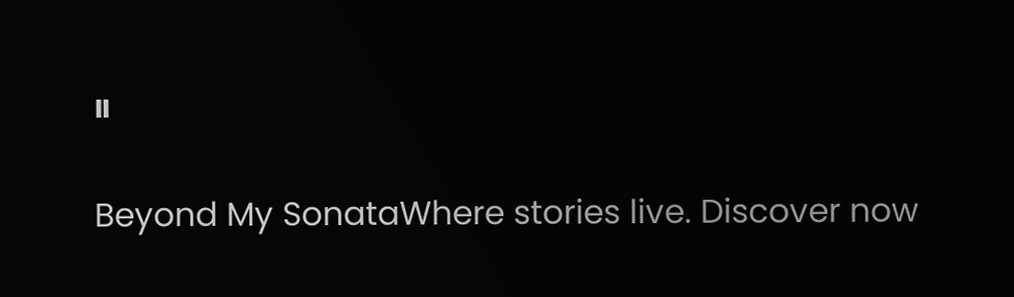။

Beyond My SonataWhere stories live. Discover now